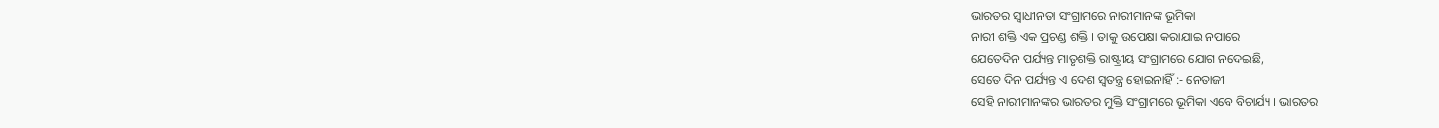ଭାରତର ସ୍ୱାଧୀନତା ସଂଗ୍ରାମରେ ନାରୀମାନଙ୍କ ଭୂମିକା
ନାରୀ ଶକ୍ତି ଏକ ପ୍ରଚଣ୍ଡ ଶକ୍ତି । ତାକୁ ଉପେକ୍ଷା କରାଯାଇ ନପାରେ
ଯେତେଦିନ ପର୍ଯ୍ୟନ୍ତ ମାତୃଶକ୍ତି ରାଷ୍ଟ୍ରୀୟ ସଂଗ୍ରାମରେ ଯୋଗ ନଦେଇଛି,
ସେତେ ଦିନ ପର୍ଯ୍ୟନ୍ତ ଏ ଦେଶ ସ୍ୱତନ୍ତ୍ର ହୋଇନାହିଁ :- ନେତାଜୀ
ସେହି ନାରୀମାନଙ୍କର ଭାରତର ମୁକ୍ତି ସଂଗ୍ରାମରେ ଭୂମିକା ଏବେ ବିଚାର୍ଯ୍ୟ । ଭାରତର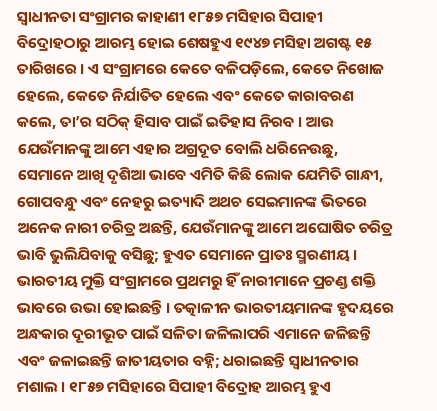ସ୍ୱାଧୀନତା ସଂଗ୍ରାମର କାହାଣୀ ୧୮୫୭ ମସିହାର ସିପାହୀ ବିଦ୍ରୋହଠାରୁ ଆରମ୍ଭ ହୋଇ ଶେଷହୁଏ ୧୯୪୭ ମସିହା ଅଗଷ୍ଟ ୧୫ ତାରିଖରେ । ଏ ସଂଗ୍ରାମରେ କେତେ ବଳିପଡ଼ିଲେ, କେତେ ନିଖୋଜ ହେଲେ, କେତେ ନିର୍ଯାତିତ ହେଲେ ଏବଂ କେତେ କାରାବରଣ କଲେ, ତା’ର ସଠିକ୍ ହିସାବ ପାଇଁ ଇତିହାସ ନିରବ । ଆଉ ଯେଉଁମାନଙ୍କୁ ଆମେ ଏହାର ଅଗ୍ରଦୂତ ବୋଲି ଧରିନେଉଛୁ, ସେମାନେ ଆଖି ଦୃଶିଆ ଭାବେ ଏମିତି କିଛି ଲୋକ ଯେମିତି ଗାନ୍ଧୀ, ଗୋପବନ୍ଧୁ ଏବଂ ନେହରୁ ଇତ୍ୟାଦି ଅଥଚ ସେଇମାନଙ୍କ ଭିତରେ ଅନେକ ନାରୀ ଚରିତ୍ର ଅଛନ୍ତି, ଯେଉଁମାନଙ୍କୁ ଆମେ ଅଘୋଷିତ ଚରିତ୍ର ଭାବି ଭୁଲିଯିବାକୁ ବସିଛୁ; ହୁଏତ ସେମାନେ ପ୍ରାତଃ ସ୍ମରଣୀୟ । ଭାରତୀୟ ମୁକ୍ତି ସଂଗ୍ରାମରେ ପ୍ରଥମରୁ ହିଁ ନାରୀମାନେ ପ୍ରଚଣ୍ଡ ଶକ୍ତି ଭାବରେ ଉଭା ହୋଇଛନ୍ତି । ତତ୍କାଳୀନ ଭାରତୀୟମାନଙ୍କ ହୃଦୟରେ ଅନ୍ଧକାର ଦୂରୀଭୂତ ପାଇଁ ସଳିତା ଜଳିଲାପରି ଏମାନେ ଜଳିଛନ୍ତି ଏବଂ ଜଳାଇଛନ୍ତି ଜାତୀୟତାର ବହ୍ନି; ଧରାଇଛନ୍ତି ସ୍ୱାଧୀନତାର ମଶାଲ । ୧୮୫୭ ମସିହାରେ ସିପାହୀ ବିଦ୍ରୋହ ଆରମ୍ଭ ହୁଏ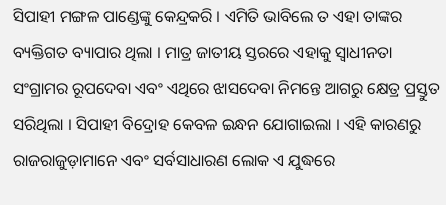ସିପାହୀ ମଙ୍ଗଳ ପାଣ୍ଡେଙ୍କୁ କେନ୍ଦ୍ରକରି । ଏମିତି ଭାବିଲେ ତ ଏହା ତାଙ୍କର ବ୍ୟକ୍ତିଗତ ବ୍ୟାପାର ଥିଲା । ମାତ୍ର ଜାତୀୟ ସ୍ତରରେ ଏହାକୁ ସ୍ୱାଧୀନତା ସଂଗ୍ରାମର ରୂପଦେବା ଏବଂ ଏଥିରେ ଝାସଦେବା ନିମନ୍ତେ ଆଗରୁ କ୍ଷେତ୍ର ପ୍ରସ୍ତୁତ ସରିଥିଲା । ସିପାହୀ ବିଦ୍ରୋହ କେବଳ ଇନ୍ଧନ ଯୋଗାଇଲା । ଏହି କାରଣରୁ ରାଜରାଜୁଡ଼ାମାନେ ଏବଂ ସର୍ବସାଧାରଣ ଲୋକ ଏ ଯୁଦ୍ଧରେ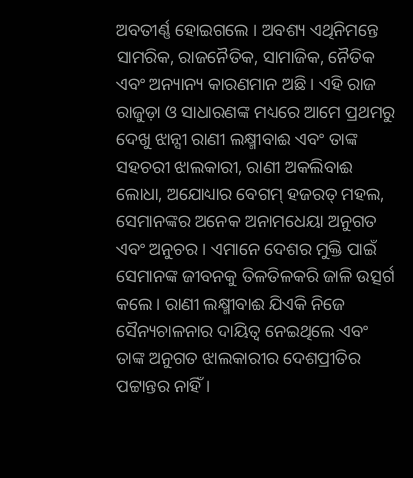ଅବତୀର୍ଣ୍ଣ ହୋଇଗଲେ । ଅବଶ୍ୟ ଏଥିନିମନ୍ତେ ସାମରିକ, ରାଜନୈତିକ, ସାମାଜିକ, ନୈତିକ ଏବଂ ଅନ୍ୟାନ୍ୟ କାରଣମାନ ଅଛି । ଏହି ରାଜ ରାଜୁଡ଼ା ଓ ସାଧାରଣଙ୍କ ମଧ୍ୟରେ ଆମେ ପ୍ରଥମରୁ ଦେଖୁ ଝାନ୍ସୀ ରାଣୀ ଲକ୍ଷ୍ମୀବାଈ ଏବଂ ତାଙ୍କ ସହଚରୀ ଝାଲକାରୀ, ରାଣୀ ଅକଲିବାଈ ଲୋଧା, ଅଯୋଧ୍ୟାର ବେଗମ୍ ହଜରତ୍ ମହଲ, ସେମାନଙ୍କର ଅନେକ ଅନାମଧେୟା ଅନୁଗତ ଏବଂ ଅନୁଚର । ଏମାନେ ଦେଶର ମୁକ୍ତି ପାଇଁ ସେମାନଙ୍କ ଜୀବନକୁ ତିଳତିଳକରି ଜାଳି ଉତ୍ସର୍ଗ କଲେ । ରାଣୀ ଲକ୍ଷ୍ମୀବାଈ ଯିଏକି ନିଜେ ସୈନ୍ୟଚାଳନାର ଦାୟିତ୍ୱ ନେଇଥିଲେ ଏବଂ ତାଙ୍କ ଅନୁଗତ ଝାଲକାରୀର ଦେଶପ୍ରୀତିର ପଟ୍ଟାନ୍ତର ନାହିଁ ।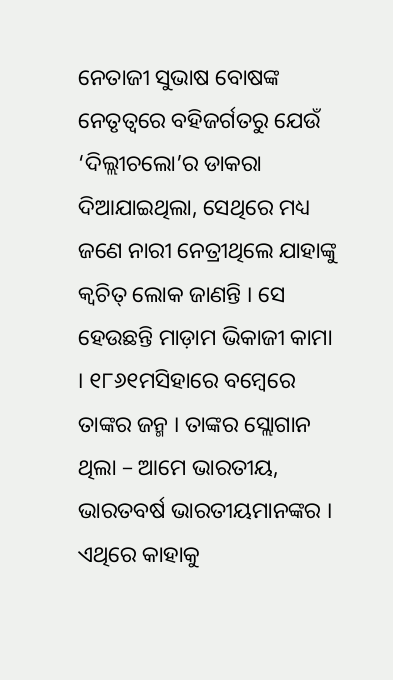ନେତାଜୀ ସୁଭାଷ ବୋଷଙ୍କ ନେତୃତ୍ୱରେ ବହିଜର୍ଗତରୁ ଯେଉଁ ‘ଦିଲ୍ଲୀଚଲୋ’ର ଡାକରା ଦିଆଯାଇଥିଲା, ସେଥିରେ ମଧ୍ୟ ଜଣେ ନାରୀ ନେତ୍ରୀଥିଲେ ଯାହାଙ୍କୁ କ୍ୱଚିତ୍ ଲୋକ ଜାଣନ୍ତି । ସେ ହେଉଛନ୍ତି ମାଡ଼ାମ ଭିକାଜୀ କାମା । ୧୮୬୧ମସିହାରେ ବମ୍ବେରେ ତାଙ୍କର ଜନ୍ମ । ତାଙ୍କର ସ୍ଲୋଗାନ ଥିଲା – ଆମେ ଭାରତୀୟ, ଭାରତବର୍ଷ ଭାରତୀୟମାନଙ୍କର । ଏଥିରେ କାହାକୁ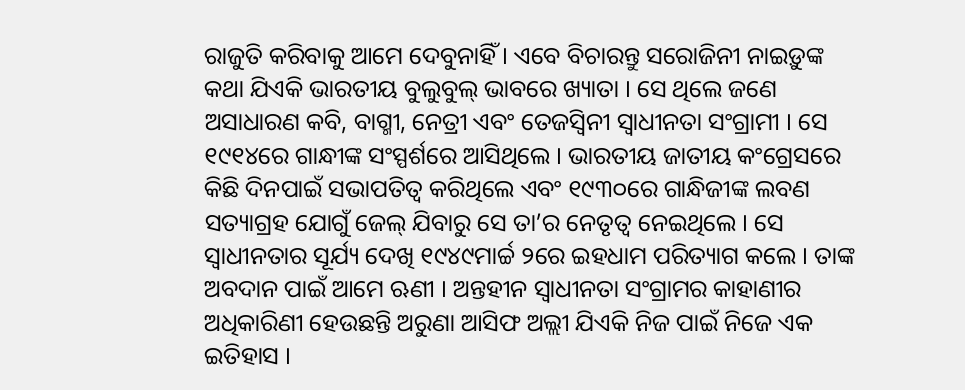ରାଜୁତି କରିବାକୁ ଆମେ ଦେବୁନାହିଁ । ଏବେ ବିଚାରନ୍ତୁ ସରୋଜିନୀ ନାଇଡ଼ୁଙ୍କ କଥା ଯିଏକି ଭାରତୀୟ ବୁଲୁବୁଲ୍ ଭାବରେ ଖ୍ୟାତା । ସେ ଥିଲେ ଜଣେ ଅସାଧାରଣ କବି, ବାଗ୍ମୀ, ନେତ୍ରୀ ଏବଂ ତେଜସ୍ୱିନୀ ସ୍ୱାଧୀନତା ସଂଗ୍ରାମୀ । ସେ ୧୯୧୪ରେ ଗାନ୍ଧୀଙ୍କ ସଂସ୍ପର୍ଶରେ ଆସିଥିଲେ । ଭାରତୀୟ ଜାତୀୟ କଂଗ୍ରେସରେ କିଛି ଦିନପାଇଁ ସଭାପତିତ୍ୱ କରିଥିଲେ ଏବଂ ୧୯୩୦ରେ ଗାନ୍ଧିଜୀଙ୍କ ଲବଣ ସତ୍ୟାଗ୍ରହ ଯୋଗୁଁ ଜେଲ୍ ଯିବାରୁ ସେ ତା’ର ନେତୃତ୍ୱ ନେଇଥିଲେ । ସେ ସ୍ୱାଧୀନତାର ସୂର୍ଯ୍ୟ ଦେଖି ୧୯୪୯ମାର୍ଚ୍ଚ ୨ରେ ଇହଧାମ ପରିତ୍ୟାଗ କଲେ । ତାଙ୍କ ଅବଦାନ ପାଇଁ ଆମେ ଋଣୀ । ଅନ୍ତହୀନ ସ୍ୱାଧୀନତା ସଂଗ୍ରାମର କାହାଣୀର ଅଧିକାରିଣୀ ହେଉଛନ୍ତି ଅରୁଣା ଆସିଫ ଅଲ୍ଲୀ ଯିଏକି ନିଜ ପାଇଁ ନିଜେ ଏକ ଇତିହାସ ।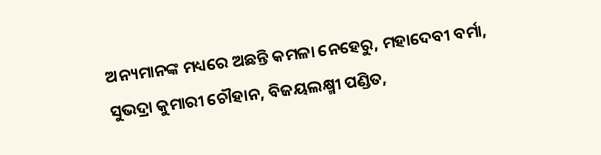ଅନ୍ୟମାନଙ୍କ ମଧ୍ୟରେ ଅଛନ୍ତି କମଳା ନେହେରୁ, ମହାଦେବୀ ବର୍ମା, ସୁଭଦ୍ରା କୁମାରୀ ଚୌହାନ, ବିଜୟଲକ୍ଷ୍ମୀ ପଣ୍ଡିତ,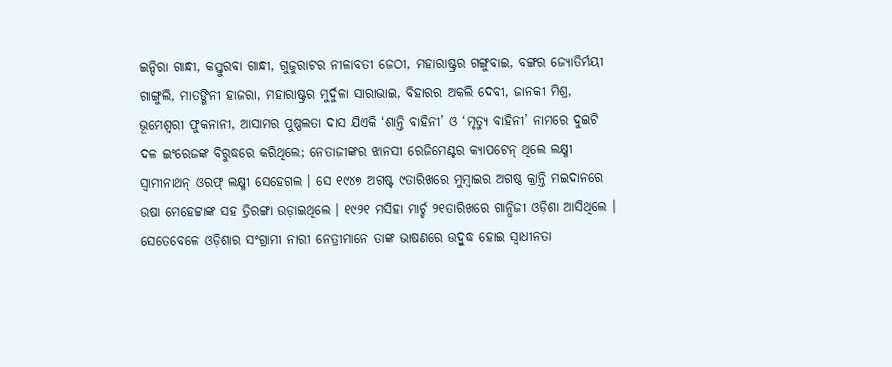ଇନ୍ଦିରା ଗାନ୍ଧୀ, କସ୍ତୁରବା ଗାନ୍ଧୀ, ଗୁଜୁରାଟର ନୀଳାବତୀ ଜେଠୀ, ମହାରାଷ୍ଟ୍ରର ଗଙ୍ଗୁବାଇ, ବଙ୍ଗର ଜ୍ୟୋତିର୍ମୟୀ ଗାଙ୍ଗୁଲି, ମାତଙ୍ଗିନୀ ହାଜରା, ମହାରାଷ୍ଟ୍ରର ମୁର୍ଦୁଳା ସାରାଭାଇ, ବିହାରର ଅକଲି ଦେବୀ, ଜାନକୀ ମିଶ୍ର, ଭୂମେଶ୍ୱରୀ ଫୁକନାନୀ, ଆସାମର ପୁଷ୍ପଲତା ଦାସ ଯିଏକି ‘ଶାନ୍ତି ବାହିନୀ’ ଓ ‘ମୃତ୍ୟୁ ବାହିନୀ’ ନାମରେ ଦୁଇଟି ଦଳ ଇଂରେଜଙ୍କ ବିରୁଦ୍ଧରେ କରିଥିଲେ; ନେତାଜୀଙ୍କର ଝାନସୀ ରେଜିମେଣ୍ଟର କ୍ୟାପଟେନ୍ ଥିଲେ ଲକ୍ଷ୍ମୀ ସ୍ୱାମୀନାଥନ୍ ଓରଫ୍ ଲକ୍ଷ୍ମୀ ସେହେଗଲ । ସେ ୧୯୪୭ ଅଗଷ୍ଟ ୯ତାରିଖରେ ମୁମ୍ବାଇର ଅଗଷ୍ଠ କ୍ରାନ୍ତି ମଇଦାନରେ ଉଷା ମେହେଟ୍ଟାଙ୍କ ସହ ତ୍ରିରଙ୍ଗା ଉଡ଼ାଇଥିଲେ । ୧୯୨୧ ମସିହା ମାର୍ଚ୍ଚ ୨୧ତାରିଖରେ ଗାନ୍ଧିଜୀ ଓଡ଼ିଶା ଆସିଥିଲେ । ସେତେବେଳେ ଓଡ଼ିଶାର ସଂଗ୍ରାମୀ ନାରୀ ନେତ୍ରୀମାନେ ତାଙ୍କ ଭାଷଣରେ ଉଦ୍ବୁଦ୍ଧ ହୋଇ ସ୍ୱାଧୀନତା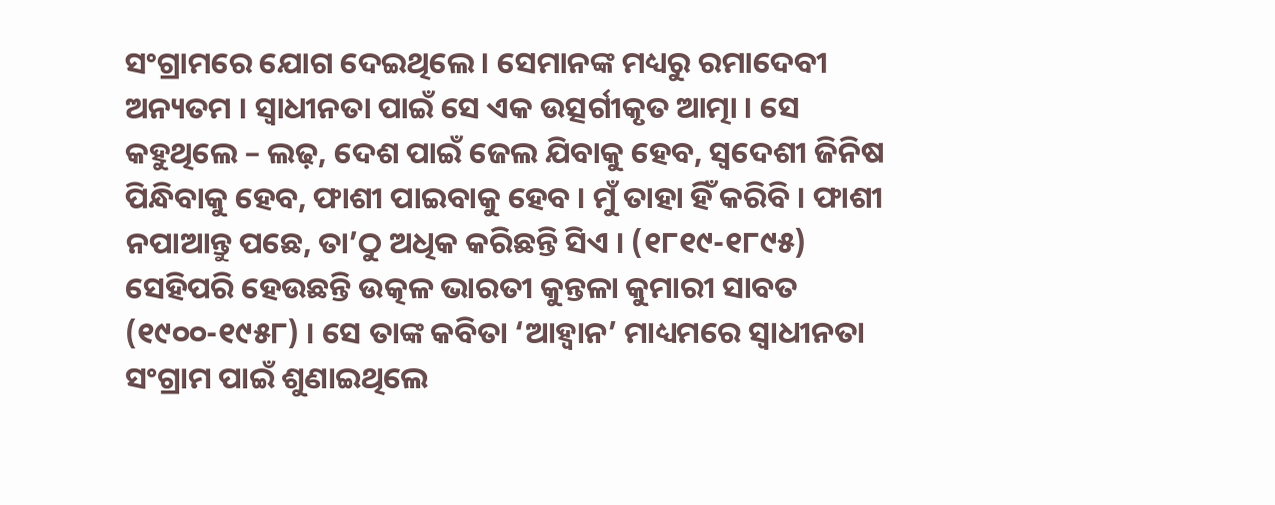ସଂଗ୍ରାମରେ ଯୋଗ ଦେଇଥିଲେ । ସେମାନଙ୍କ ମଧ୍ୟରୁ ରମାଦେବୀ ଅନ୍ୟତମ । ସ୍ୱାଧୀନତା ପାଇଁ ସେ ଏକ ଉତ୍ସର୍ଗୀକୃତ ଆତ୍ମା । ସେ କହୁଥିଲେ – ଲଢ଼, ଦେଶ ପାଇଁ ଜେଲ ଯିବାକୁ ହେବ, ସ୍ୱଦେଶୀ ଜିନିଷ ପିନ୍ଧିବାକୁ ହେବ, ଫାଶୀ ପାଇବାକୁ ହେବ । ମୁଁ ତାହା ହିଁ କରିବି । ଫାଶୀ ନପାଆନ୍ତୁ ପଛେ, ତା’ଠୁ ଅଧିକ କରିଛନ୍ତି ସିଏ । (୧୮୧୯-୧୮୯୫) ସେହିପରି ହେଉଛନ୍ତି ଉତ୍କଳ ଭାରତୀ କୁନ୍ତଳା କୁମାରୀ ସାବତ (୧୯୦୦-୧୯୫୮) । ସେ ତାଙ୍କ କବିତା ‘ଆହ୍ୱାନ’ ମାଧ୍ୟମରେ ସ୍ୱାଧୀନତା ସଂଗ୍ରାମ ପାଇଁ ଶୁଣାଇଥିଲେ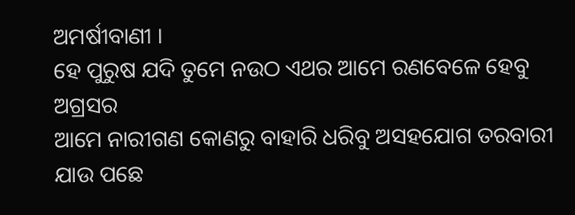ଅମର୍ଷୀବାଣୀ ।
ହେ ପୁରୁଷ ଯଦି ତୁମେ ନଉଠ ଏଥର ଆମେ ରଣବେଳେ ହେବୁ ଅଗ୍ରସର
ଆମେ ନାରୀଗଣ କୋଣରୁ ବାହାରି ଧରିବୁ ଅସହଯୋଗ ତରବାରୀ
ଯାଉ ପଛେ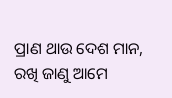ପ୍ରାଣ ଥାଉ ଦେଶ ମାନ, ରଖି ଜାଣୁ ଆମେ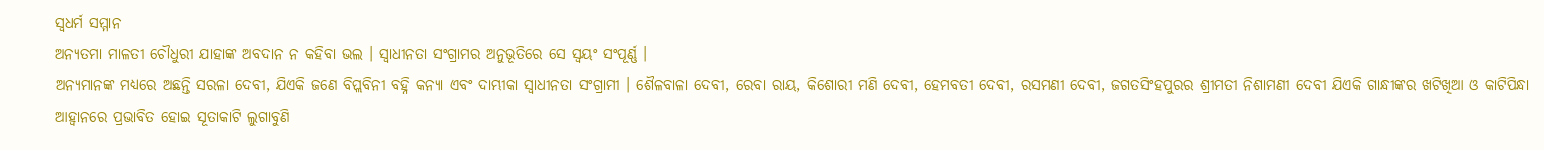ସ୍ୱଧର୍ମ ସମ୍ମାନ
ଅନ୍ୟତମା ମାଳତୀ ଚୌଧୁରୀ ଯାହାଙ୍କ ଅବଦାନ ନ କହିବା ଭଲ । ସ୍ୱାଧୀନତା ସଂଗ୍ରାମର ଅନୁଭୂତିରେ ସେ ସ୍ୱୟଂ ସଂପୂର୍ଣ୍ଣ ।
ଅନ୍ୟମାନଙ୍କ ମଧ୍ୟରେ ଅଛନ୍ତି ସରଳା ଦେବୀ, ଯିଏକି ଜଣେ ବିପ୍ଲବିନୀ ବହ୍ନି କନ୍ୟା ଏବଂ ଦାମ୍ଭୀକା ସ୍ୱାଧୀନତା ସଂଗ୍ରାମୀ । ଶୈଳବାଳା ଦେବୀ, ରେବା ରାୟ, କିଶୋରୀ ମଣି ଦେବୀ, ହେମବତୀ ଦେବୀ, ରସମଣୀ ଦେବୀ, ଜଗତସିଂହପୁରର ଶ୍ରୀମତୀ ନିଶାମଣୀ ଦେବୀ ଯିଏକି ଗାନ୍ଧୀଙ୍କର ଖଟିଖିଆ ଓ କାଟିପିନ୍ଧା ଆହ୍ୱାନରେ ପ୍ରଭାବିତ ହୋଇ ସୂତାକାଟି ଲୁଗାବୁଣି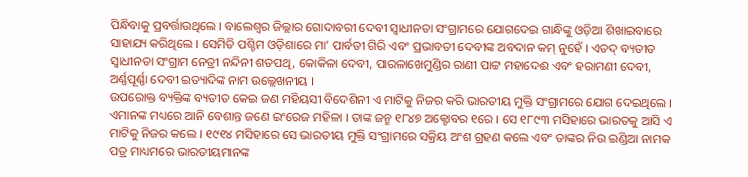ପିନ୍ଧିବାକୁ ପ୍ରବର୍ତ୍ତାଉଥିଲେ । ବାଲେଶ୍ୱର ଜିଲ୍ଲାର ଗୋଦାବରୀ ଦେବୀ ସ୍ୱାଧୀନତା ସଂଗ୍ରାମରେ ଯୋଗଦେଇ ଗାନ୍ଧିଙ୍କୁ ଓଡ଼ିଆ ଶିଖାଇବାରେ ସାହାଯ୍ୟ କରିଥିଲେ । ସେମିତି ପଶ୍ଚିମ ଓଡ଼ିଶାରେ ମା’ ପାର୍ବତୀ ଗିରି ଏବଂ ପ୍ରଭାବତୀ ଦେବୀଙ୍କ ଅବଦାନ କମ୍ ନୁହେଁ । ଏତଦ୍ ବ୍ୟତୀତ ସ୍ୱାଧୀନତା ସଂଗ୍ରାମ ନେତ୍ରୀ ନନ୍ଦିନୀ ଶତପଥି, କୋକିଳା ଦେବୀ, ପାରଳାଖେମୁଣ୍ଡିର ରାଣୀ ପାଟ୍ଟ ମହାଦେଈ ଏବଂ ହରାମଣୀ ଦେବୀ, ଅର୍ଣ୍ଣପୂର୍ଣ୍ଣା ଦେବୀ ଇତ୍ୟାଦିଙ୍କ ନାମ ଉଲ୍ଲେଖନୀୟ ।
ଉପରୋକ୍ତ ବ୍ୟକ୍ତିଙ୍କ ବ୍ୟତୀତ କେଇ ଜଣ ମହିୟସୀ ବିଦେଶିନୀ ଏ ମାଟିକୁ ନିଜର କରି ଭାରତୀୟ ମୁକ୍ତି ସଂଗ୍ରାମରେ ଯୋଗ ଦେଇଥିଲେ । ଏମାନଙ୍କ ମଧ୍ୟରେ ଆନି ବେଶାନ୍ତ ଜଣେ ଇଂରେଜ ମହିଳା । ତାଙ୍କ ଜନ୍ମ ୧୮୪୭ ଅକ୍ଟୋବର ୧ରେ । ସେ ୧୮୯୩ ମସିହାରେ ଭାରତକୁ ଆସି ଏ ମାଟିକୁ ନିଜର କଲେ । ୧୯୧୪ ମସିହାରେ ସେ ଭାରତୀୟ ମୁକ୍ତି ସଂଗ୍ରାମରେ ସକ୍ରିୟ ଅଂଶ ଗ୍ରହଣ କଲେ ଏବଂ ତାଙ୍କର ନିଉ ଇଣ୍ଡିଆ ନାମକ ପତ୍ର ମାଧ୍ୟମରେ ଭାରତୀୟମାନଙ୍କ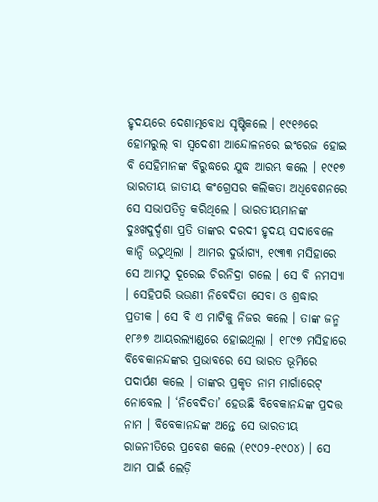ହୃଦୟରେ ଦେଶାତ୍ମବୋଧ ସୃଷ୍ଟିକଲେ । ୧୯୧୬ରେ ହୋମରୁଲ୍ ବା ସ୍ୱଦେଶୀ ଆନ୍ଦୋଳନରେ ଇଂରେଜ ହୋଇ ବି ସେହିମାନଙ୍କ ବିରୁଦ୍ଧରେ ଯୁଦ୍ଧ ଆରମ୍ଭ କଲେ । ୧୯୧୭ ଭାରତୀୟ ଜାତୀୟ କଂଗ୍ରେସର କଲିକତା ଅଧିବେଶନରେ ସେ ସଭାପତିତ୍ୱ କରିଥିଲେ । ଭାରତୀୟମାନଙ୍କ ଦୁଃଖଦୁର୍ଦ୍ଦଶା ପ୍ରତି ତାଙ୍କର ଦରଦୀ ହୃଦୟ ସଦାବେଳେ କାନ୍ଦି ଉଠୁଥିଲା । ଆମର ଦୁର୍ଭାଗ୍ୟ, ୧୯୩୩ ମସିହାରେ ସେ ଆମଠୁ ଦୂରେଇ ଚିରନିଦ୍ରା ଗଲେ । ସେ ବି ନମସ୍ୟା । ସେହିପରି ଭଉଣୀ ନିବେଦିତା ସେବା ଓ ଶ୍ରଦ୍ଧାର ପ୍ରତୀକ । ସେ ବି ଏ ମାଟିକୁ ନିଜର କଲେ । ତାଙ୍କ ଜନ୍ମ ୧୮୬୭ ଆୟରଲ୍ୟାଣ୍ଡରେ ହୋଇଥିଲା । ୧୮୯୭ ମସିହାରେ ବିବେକାନନ୍ଦଙ୍କର ପ୍ରଭାବରେ ସେ ଭାରତ ଭୂମିରେ ପଦାର୍ପଣ କଲେ । ତାଙ୍କର ପ୍ରକୃତ ନାମ ମାର୍ଗାରେଟ୍ ନୋବେଲ । ‘ନିବେଦିତା’ ହେଉଛି ବିବେକାନନ୍ଦଙ୍କ ପ୍ରଦତ୍ତ ନାମ । ବିବେକାନନ୍ଦଙ୍କ ଅନ୍ତେ ସେ ଭାରତୀୟ ରାଜନୀତିରେ ପ୍ରବେଶ କଲେ (୧୯୦୨-୧୯୦୪) । ସେ ଆମ ପାଇଁ ଲେଡ଼ି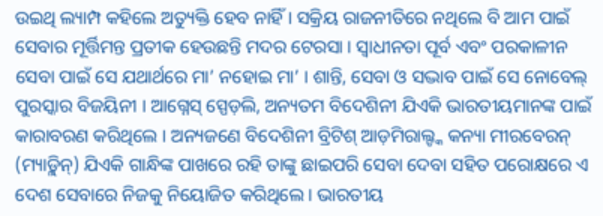ଉଇଥି ଲ୍ୟାମ୍ପ କହିଲେ ଅତ୍ୟୁକ୍ତି ହେବ ନାହିଁ । ସକ୍ରିୟ ରାଜନୀତିରେ ନଥିଲେ ବି ଆମ ପାଇଁ ସେବାର ମୂର୍ତ୍ତିମନ୍ତ ପ୍ରତୀକ ହେଉଛନ୍ତି ମଦର ଟେରସା । ସ୍ୱାଧୀନତା ପୂର୍ବ ଏବଂ ପରକାଳୀନ ସେବା ପାଇଁ ସେ ଯଥାର୍ଥରେ ମା’ ନହୋଇ ମା’ । ଶାନ୍ତି, ସେବା ଓ ସଦ୍ଭାବ ପାଇଁ ସେ ନୋବେଲ୍ ପୁରସ୍କାର ବିଜୟିନୀ । ଆଗ୍ନେସ୍ ସ୍ପେଡ଼ଲି, ଅନ୍ୟତମ ବିଦେଶିନୀ ଯିଏକି ଭାରତୀୟମାନଙ୍କ ପାଇଁ କାରାବରଣ କରିଥିଲେ । ଅନ୍ୟଜଣେ ବିଦେଶିନୀ ବ୍ରିଟିଶ୍ ଆଡ଼ମିରାଲ୍ଙ୍କ କନ୍ୟା ମୀରବେରନ୍ (ମ୍ୟାଡ଼୍ଲିନ୍) ଯିଏକି ଗାନ୍ଧିଙ୍କ ପାଖରେ ରହି ତାଙ୍କୁ ଛାଇପରି ସେବା ଦେବା ସହିତ ପରୋକ୍ଷରେ ଏ ଦେଶ ସେବାରେ ନିଜକୁ ନିୟୋଜିତ କରିଥିଲେ । ଭାରତୀୟ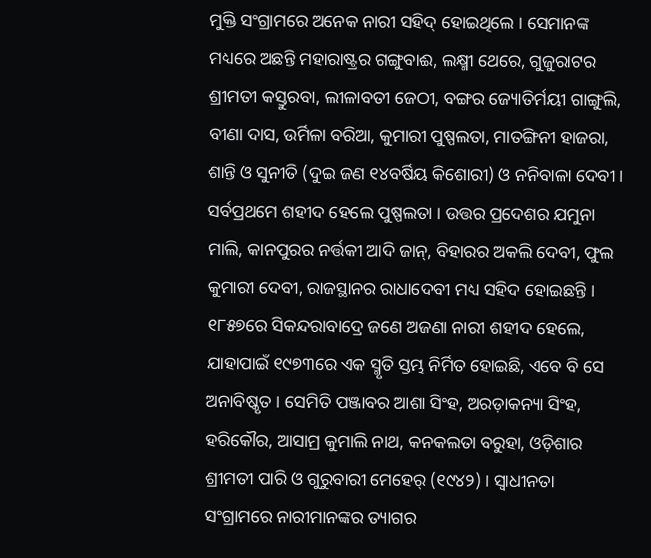ମୁକ୍ତି ସଂଗ୍ରାମରେ ଅନେକ ନାରୀ ସହିଦ୍ ହୋଇଥିଲେ । ସେମାନଙ୍କ ମଧ୍ୟରେ ଅଛନ୍ତି ମହାରାଷ୍ଟ୍ରର ଗଙ୍ଗୁବାଈ, ଲକ୍ଷ୍ମୀ ଥେରେ, ଗୁଜୁରାଟର ଶ୍ରୀମତୀ କସ୍ତୁରବା, ଲୀଳାବତୀ ଜେଠୀ, ବଙ୍ଗର ଜ୍ୟୋତିର୍ମୟୀ ଗାଙ୍ଗୁଲି, ବୀଣା ଦାସ, ଉର୍ମିଳା ବରିଆ, କୁମାରୀ ପୁଷ୍ପଲତା, ମାତଙ୍ଗିନୀ ହାଜରା, ଶାନ୍ତି ଓ ସୁନୀତି (ଦୁଇ ଜଣ ୧୪ବର୍ଷିୟ କିଶୋରୀ) ଓ ନନିବାଳା ଦେବୀ । ସର୍ବପ୍ରଥମେ ଶହୀଦ ହେଲେ ପୁଷ୍ପଲତା । ଉତ୍ତର ପ୍ରଦେଶର ଯମୁନା ମାଲି, କାନପୁରର ନର୍ତ୍ତକୀ ଆଦି ଜାନ୍, ବିହାରର ଅକଲି ଦେବୀ, ଫୁଲ କୁମାରୀ ଦେବୀ, ରାଜସ୍ଥାନର ରାଧାଦେବୀ ମଧ୍ୟ ସହିଦ ହୋଇଛନ୍ତି । ୧୮୫୭ରେ ସିକନ୍ଦରାବାଦ୍ରେ ଜଣେ ଅଜଣା ନାରୀ ଶହୀଦ ହେଲେ, ଯାହାପାଇଁ ୧୯୭୩ରେ ଏକ ସ୍ମୃତି ସ୍ତମ୍ଭ ନିର୍ମିତ ହୋଇଛି, ଏବେ ବି ସେ ଅନାବିଷ୍କୃତ । ସେମିତି ପଞ୍ଜାବର ଆଶା ସିଂହ, ଅରଡ଼ାକନ୍ୟା ସିଂହ, ହରିକୌର, ଆସାମ୍ର କୁମାଲି ନାଥ, କନକଲତା ବରୁହା, ଓଡ଼ିଶାର ଶ୍ରୀମତୀ ପାରି ଓ ଗୁରୁବାରୀ ମେହେର୍ (୧୯୪୨) । ସ୍ୱାଧୀନତା ସଂଗ୍ରାମରେ ନାରୀମାନଙ୍କର ତ୍ୟାଗର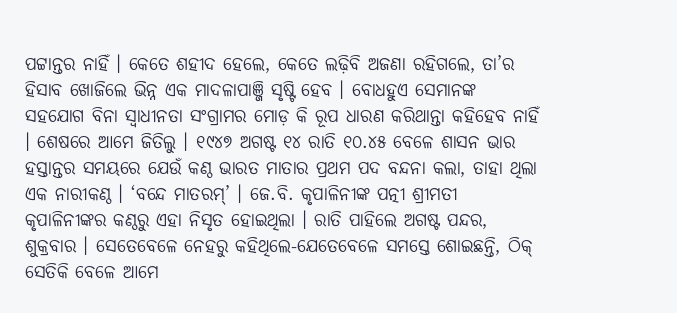ପଟ୍ଟାନ୍ତର ନାହିଁ । କେତେ ଶହୀଦ ହେଲେ, କେତେ ଲଢ଼ିବି ଅଜଣା ରହିଗଲେ, ତା’ର ହିସାବ ଖୋଜିଲେ ଭିନ୍ନ ଏକ ମାଦଳାପାଞ୍ଜି ସୃଷ୍ଟି ହେବ । ବୋଧହୁଏ ସେମାନଙ୍କ ସହଯୋଗ ବିନା ସ୍ୱାଧୀନତା ସଂଗ୍ରାମର ମୋଡ଼ କି ରୂପ ଧାରଣ କରିଥାନ୍ତା କହିହେବ ନାହିଁ । ଶେଷରେ ଆମେ ଜିତିଲୁ । ୧୯୪୭ ଅଗଷ୍ଟ ୧୪ ରାତି ୧୦.୪୫ ବେଳେ ଶାସନ ଭାର ହସ୍ତାନ୍ତର ସମୟରେ ଯେଉଁ କଣ୍ଠ ଭାରତ ମାତାର ପ୍ରଥମ ପଦ ବନ୍ଦନା କଲା, ତାହା ଥିଲା ଏକ ନାରୀକଣ୍ଠ । ‘ବନ୍ଦେ ମାତରମ୍’ । ଜେ.ବି. କୃପାଳିନୀଙ୍କ ପତ୍ନୀ ଶ୍ରୀମତୀ କୃପାଳିନୀଙ୍କର କଣ୍ଠରୁ ଏହା ନିସୃତ ହୋଇଥିଲା । ରାତି ପାହିଲେ ଅଗଷ୍ଟ ପନ୍ଦର, ଶୁକ୍ରବାର । ସେତେବେଳେ ନେହରୁ କହିଥିଲେ-ଯେତେବେଳେ ସମସ୍ତେ ଶୋଇଛନ୍ତି, ଠିକ୍ ସେତିକି ବେଳେ ଆମେ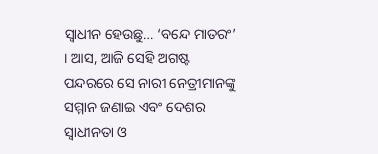ସ୍ୱାଧୀନ ହେଉଛୁ… ‘ବନ୍ଦେ ମାତରଂ’ । ଆସ, ଆଜି ସେହି ଅଗଷ୍ଟ ପନ୍ଦରରେ ସେ ନାରୀ ନେତ୍ରୀମାନଙ୍କୁ ସମ୍ମାନ ଜଣାଇ ଏବଂ ଦେଶର ସ୍ୱାଧୀନତା ଓ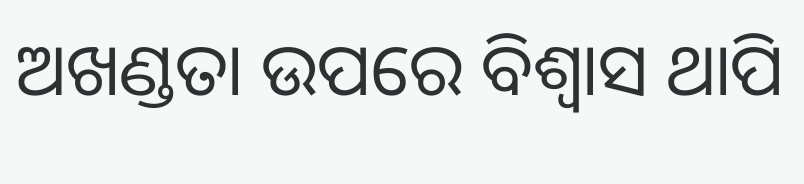ଅଖଣ୍ଡତା ଉପରେ ବିଶ୍ୱାସ ଥାପି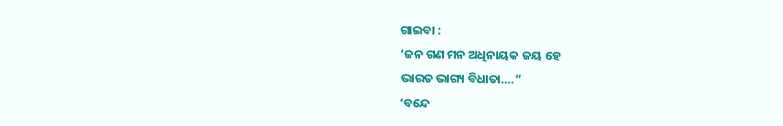ଗାଇବା :
‘ଜନ ଗଣ ମନ ଅଧିନାୟକ ଜୟ ହେ
ଭାରତ ଭାଗ୍ୟ ବିଧାତା….”
‘ବନ୍ଦେ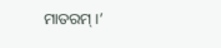ମାତରମ୍ ।’